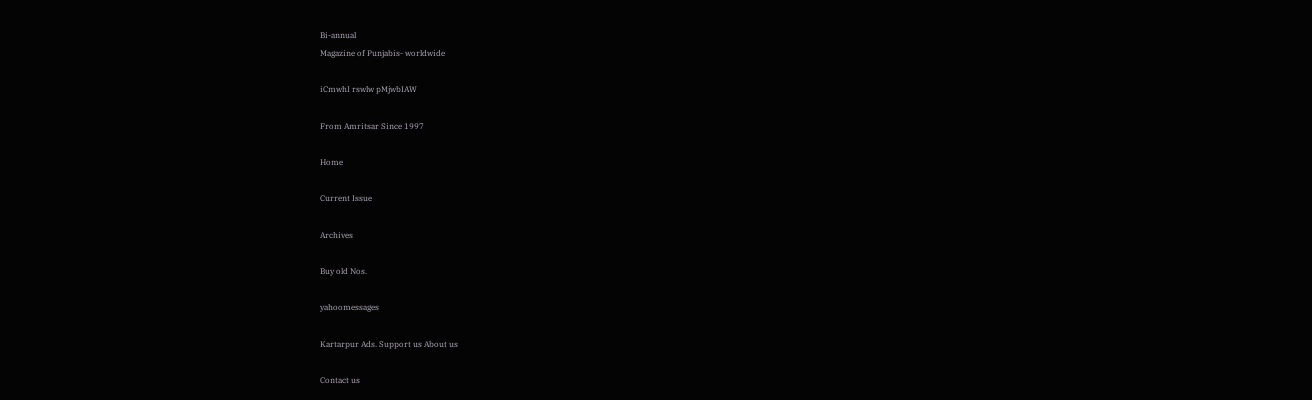Bi-annual
Magazine of Punjabis- worldwide

iCmwhI rswlw pMjwbIAW

From Amritsar Since 1997

Home

Current Issue

Archives

Buy old Nos.

yahoomessages

Kartarpur Ads. Support us About us

Contact us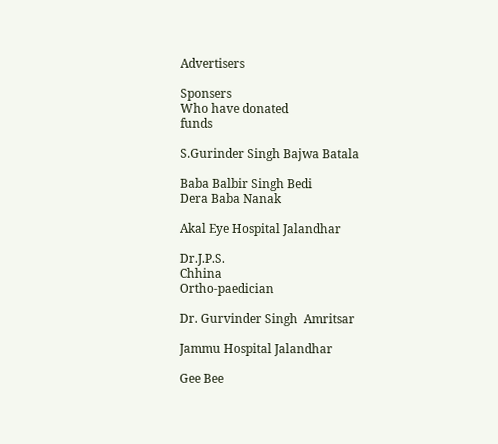Advertisers

Sponsers
Who have donated
funds

S.Gurinder Singh Bajwa Batala

Baba Balbir Singh Bedi
Dera Baba Nanak

Akal Eye Hospital Jalandhar

Dr.J.P.S.
Chhina
Ortho-paedician

Dr. Gurvinder Singh  Amritsar

Jammu Hospital Jalandhar

Gee Bee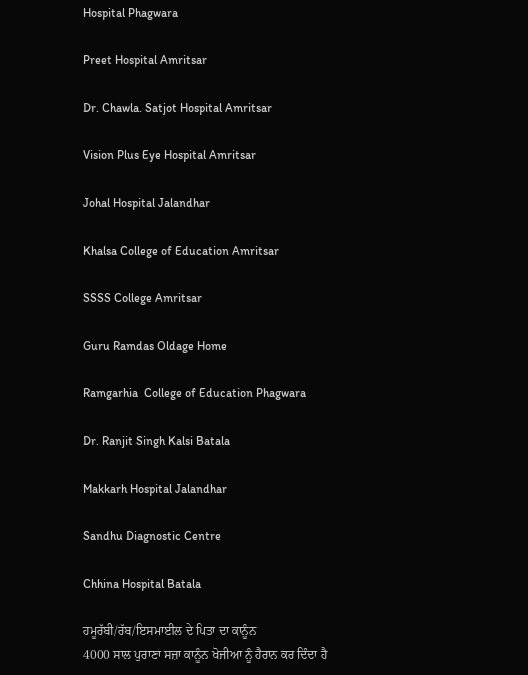Hospital Phagwara

Preet Hospital Amritsar

Dr. Chawla. Satjot Hospital Amritsar

Vision Plus Eye Hospital Amritsar

Johal Hospital Jalandhar

Khalsa College of Education Amritsar

SSSS College Amritsar

Guru Ramdas Oldage Home

Ramgarhia  College of Education Phagwara

Dr. Ranjit Singh Kalsi Batala

Makkarh Hospital Jalandhar

Sandhu Diagnostic Centre

Chhina Hospital Batala

ਹਮੂਰੱਬੀ/ਰੱਬ/ਇਸਮਾਈਲ ਦੇ ਪਿਤਾ ਦਾ ਕਾਨੂੰਨ
4000 ਸਾਲ ਪੁਰਾਣਾ ਸਜ਼ਾ ਕਾਨੂੰਨ ਖੋਜੀਆ ਨੂੰ ਹੈਰਾਨ ਕਰ ਦਿੰਦਾ ਹੈ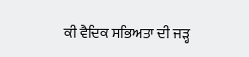ਕੀ ਵੈਦਿਕ ਸਭਿਅਤਾ ਦੀ ਜੜ੍ਹ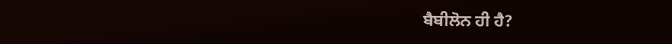ਬੈਬੀਲੋਨ ਹੀ ਹੈ?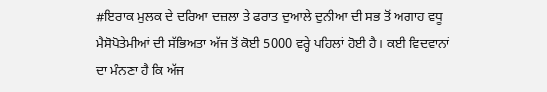#ਇਰਾਕ ਮੁਲਕ ਦੇ ਦਰਿਆ ਦਜ਼ਲਾ ਤੇ ਫਰਾਤ ਦੁਆਲੇ ਦੁਨੀਆ ਦੀ ਸਭ ਤੋਂ ਅਗਾਹ ਵਧੂ ਮੈਸੋਪੋਤੇਮੀਆਂ ਦੀ ਸੱਭਿਅਤਾ ਅੱਜ ਤੋਂ ਕੋਈ 5000 ਵਰ੍ਹੇ ਪਹਿਲਾਂ ਹੋਈ ਹੈ। ਕਈ ਵਿਦਵਾਨਾਂ ਦਾ ਮੰਨਣਾ ਹੈ ਕਿ ਅੱਜ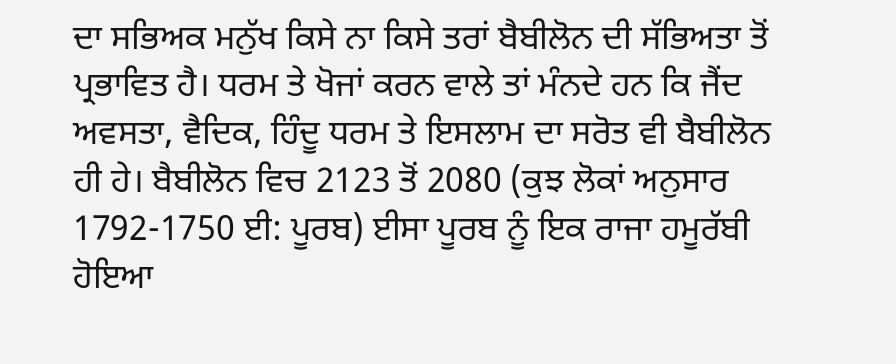ਦਾ ਸਭਿਅਕ ਮਨੁੱਖ ਕਿਸੇ ਨਾ ਕਿਸੇ ਤਰਾਂ ਬੈਬੀਲੋਨ ਦੀ ਸੱਭਿਅਤਾ ਤੋਂ ਪ੍ਰਭਾਵਿਤ ਹੈ। ਧਰਮ ਤੇ ਖੋਜਾਂ ਕਰਨ ਵਾਲੇ ਤਾਂ ਮੰਨਦੇ ਹਨ ਕਿ ਜੈਂਦ ਅਵਸਤਾ, ਵੈਦਿਕ, ਹਿੰਦੂ ਧਰਮ ਤੇ ਇਸਲਾਮ ਦਾ ਸਰੋਤ ਵੀ ਬੈਬੀਲੋਨ ਹੀ ਹੇ। ਬੈਬੀਲੋਨ ਵਿਚ 2123 ਤੋਂ 2080 (ਕੁਝ ਲੋਕਾਂ ਅਨੁਸਾਰ 1792-1750 ਈ: ਪੂਰਬ) ਈਸਾ ਪੂਰਬ ਨੂੰ ਇਕ ਰਾਜਾ ਹਮੂਰੱਬੀ ਹੋਇਆ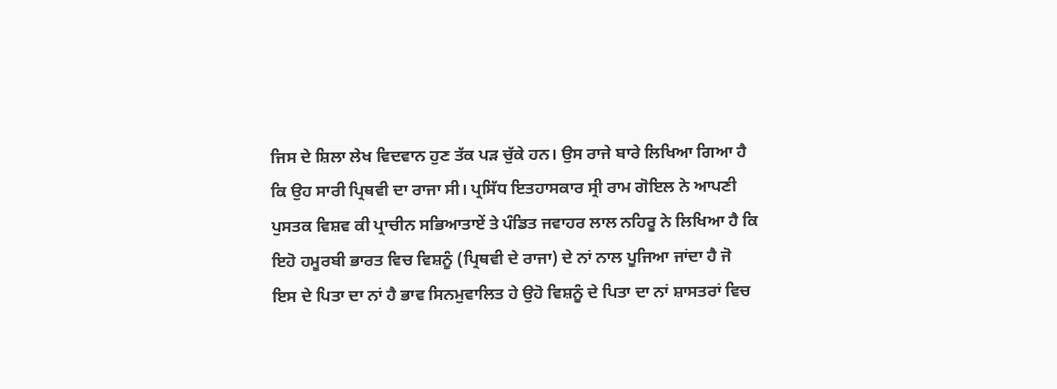ਜਿਸ ਦੇ ਸ਼ਿਲਾ ਲੇਖ ਵਿਦਵਾਨ ਹੁਣ ਤੱਕ ਪੜ ਚੁੱਕੇ ਹਨ। ਉਸ ਰਾਜੇ ਬਾਰੇ ਲਿਖਿਆ ਗਿਆ ਹੈ ਕਿ ਉਹ ਸਾਰੀ ਪ੍ਰਿਥਵੀ ਦਾ ਰਾਜਾ ਸੀ। ਪ੍ਰਸਿੱਧ ਇਤਹਾਸਕਾਰ ਸ੍ਰੀ ਰਾਮ ਗੋਇਲ ਨੇ ਆਪਣੀ ਪੁਸਤਕ ਵਿਸ਼ਵ ਕੀ ਪ੍ਰਾਚੀਨ ਸਭਿਆਤਾਏਂ ਤੇ ਪੰਡਿਤ ਜਵਾਹਰ ਲਾਲ ਨਹਿਰੂ ਨੇ ਲਿਖਿਆ ਹੈ ਕਿ ਇਹੋ ਹਮੂਰਬੀ ਭਾਰਤ ਵਿਚ ਵਿਸ਼ਨੂੰ (ਪ੍ਰਿਥਵੀ ਦੇ ਰਾਜਾ) ਦੇ ਨਾਂ ਨਾਲ ਪੂਜਿਆ ਜਾਂਦਾ ਹੈ ਜੋ ਇਸ ਦੇ ਪਿਤਾ ਦਾ ਨਾਂ ਹੈ ਭਾਵ ਸਿਨਮੁਵਾਲਿਤ ਹੇ ਉਹੋ ਵਿਸ਼ਨੂੰ ਦੇ ਪਿਤਾ ਦਾ ਨਾਂ ਸ਼ਾਸਤਰਾਂ ਵਿਚ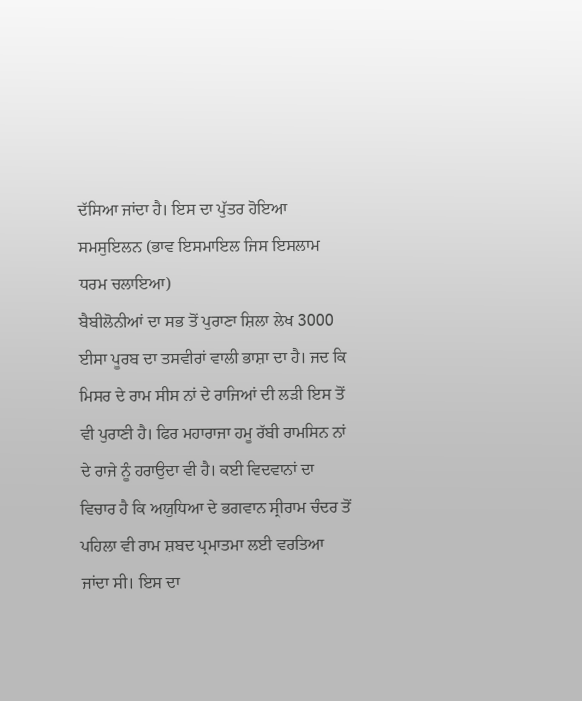ਦੱਸਿਆ ਜਾਂਦਾ ਹੈ। ਇਸ ਦਾ ਪੁੱਤਰ ਹੋਇਆ ਸਮਸੁਇਲਨ (ਭਾਵ ਇਸਮਾਇਲ ਜਿਸ ਇਸਲਾਮ ਧਰਮ ਚਲਾਇਆ)
ਬੈਬੀਲੋਨੀਆਂ ਦਾ ਸਭ ਤੋਂ ਪੁਰਾਣਾ ਸ਼ਿਲਾ ਲੇਖ 3000 ਈਸਾ ਪੂਰਬ ਦਾ ਤਸਵੀਰਾਂ ਵਾਲੀ ਭਾਸ਼ਾ ਦਾ ਹੈ। ਜਦ ਕਿ ਮਿਸਰ ਦੇ ਰਾਮ ਸੀਸ ਨਾਂ ਦੇ ਰਾਜਿਆਂ ਦੀ ਲੜੀ ਇਸ ਤੋਂ ਵੀ ਪੁਰਾਣੀ ਹੈ। ਫਿਰ ਮਹਾਰਾਜਾ ਹਮੂ ਰੱਬੀ ਰਾਮਸਿਨ ਨਾਂ ਦੇ ਰਾਜੇ ਨੂੰ ਹਰਾਉਦਾ ਵੀ ਹੈ। ਕਈ ਵਿਦਵਾਨਾਂ ਦਾ ਵਿਚਾਰ ਹੈ ਕਿ ਅਯੁਧਿਆ ਦੇ ਭਗਵਾਨ ਸ੍ਰੀਰਾਮ ਚੰਦਰ ਤੋਂ ਪਹਿਲਾ ਵੀ ਰਾਮ ਸ਼ਬਦ ਪ੍ਰਮਾਤਮਾ ਲਈ ਵਰਤਿਆ ਜਾਂਦਾ ਸੀ। ਇਸ ਦਾ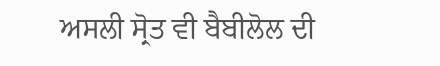ਅਸਲੀ ਸ੍ਰੋਤ ਵੀ ਬੈਬੀਲੋਲ ਦੀ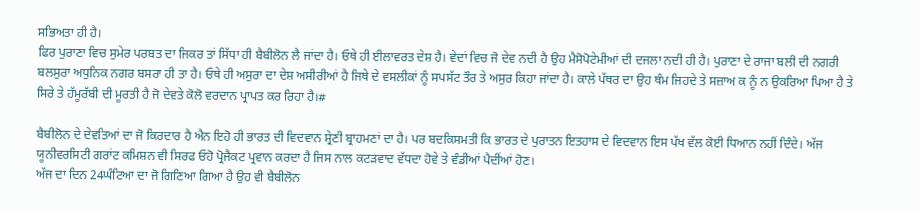ਸਭਿਅਤਾ ਹੀ ਹੈ।
ਫਿਰ ਪੁਰਾਣਾ ਵਿਚ ਸੁਮੇਰ ਪਰਬਤ ਦਾ ਜਿਕਰ ਤਾਂ ਸਿੱਧਾ ਹੀ ਬੈਬੀਲੋਨ ਲੈ ਜਾਂਦਾ ਹੈ। ਓਥੇ ਹੀ ਈਲਾਵਰਤ ਦੇਸ਼ ਹੈ। ਵੇਦਾਂ ਵਿਚ ਜੋ ਦੇਵ ਨਦੀ ਹੈ ਉਹ ਮੈਸੋਪੋਟੇਮੀਆਂ ਦੀ ਦਜਲਾ ਨਦੀ ਹੀ ਹੈ। ਪੁਰਾਣਾ ਦੇ ਰਾਜਾ ਬਲੀ ਦੀ ਨਗਰੀ ਬਲਸੁਰਾ ਅਧੁਨਿਕ ਨਗਰ ਬਸਰਾ ਹੀ ਤਾ ਹੈ। ਓਥੇ ਹੀ ਅਸੁਰਾ ਦਾ ਦੇਸ਼ ਅਸੀਰੀਆਂ ਹੈ ਜਿਥੇ ਦੇ ਵਸਲੀਕਾਂ ਨੂੰ ਸਪਸੱਟ ਤੌਰ ਤੇ ਅਸੁਰ ਕਿਹਾ ਜਾਂਦਾ ਹੈ। ਕਾਲੇ ਪੱਥਰ ਦਾ ਉਹ ਥੰਮ ਜਿਹਦੇ ਤੇ ਸਜ਼ਾਅ ਕ ਨੂੰ ਨ ਉਕਰਿਆ ਪਿਆ ਹੈ ਤੇ ਸਿਰੇ ਤੇ ਹੱਮੂਰੱਬੀ ਦੀ ਮੂਰਤੀ ਹੈ ਜੋ ਦੇਵਤੇ ਕੋਲੋ ਵਰਦਾਨ ਪ੍ਰਾਪਤ ਕਰ ਰਿਹਾ ਹੈ।#

ਬੈਬੀਲੋਨ ਦੇ ਦੇਵਤਿਆਂ ਦਾ ਜੋ ਕਿਰਦਾਰ ਹੈ ਐਨ ਇਹੋ ਹੀ ਭਾਰਤ ਦੀ ਵਿਦਵਾਨ ਸ਼੍ਰੇਣੀ ਬ੍ਰਾਹਮਣਾਂ ਦਾ ਹੈ। ਪਰ ਬਦਕਿਸਮਤੀ ਕਿ ਭਾਰਤ ਦੇ ਪੁਰਾਤਨ ਇਤਹਾਸ ਦੇ ਵਿਦਵਾਨ ਇਸ ਪੱਖ ਵੱਲ ਕੋਈ ਧਿਆਨ ਨਹੀਂ ਦਿੰਦੇ। ਅੱਜ ਯੂਨੀਵਰਸਿਟੀ ਗਰਾਂਟ ਕਮਿਸ਼ਨ ਵੀ ਸਿਰਫ ਓਹੋ ਪ੍ਰੋਜੈਕਟ ਪ੍ਰਵਾਨ ਕਰਦਾ ਹੈ ਜਿਸ ਨਾਲ ਕਟੜਵਾਦ ਵੱਧਦਾ ਹੋਵੇ ਤੇ ਵੰਡੀਆਂ ਪੈਦੀਂਆਂ ਹੋਣ।
ਅੱਜ ਦਾ ਦਿਨ 24ਘੰਟਿਆ ਦਾ ਜੋ ਗਿਣਿਆ ਗਿਆ ਹੈ ਉਹ ਵੀ ਬੈਬੀਲੋਨ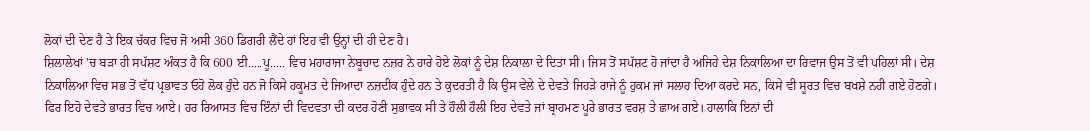ਲੋਕਾਂ ਦੀ ਦੇਣ ਹੈ ਤੇ ਇਕ ਚੱਕਰ ਵਿਚ ਜੋ ਅਸੀ 360 ਡਿਗਰੀ ਲੈਂਦੇ ਹਾਂ ਇਹ ਵੀ ਉਨ੍ਹਾਂ ਦੀ ਹੀ ਦੇਣ ਹੈ।
ਸ਼ਿਲਾਲੇਖਾਂ 'ਚ ਬੜਾ ਹੀ ਸਪੱਸ਼ਟ ਅੰਕਤ ਹੈ ਕਿ 600 ਈ.....ਪੂ..... ਵਿਚ ਮਹਾਰਾਜਾ ਨੇਬੂਚਾਦ ਨਜ਼ਰ ਨੇ ਹਾਰੇ ਹੋਏ ਲੋਕਾਂ ਨੂੰ ਦੇਸ਼ ਨਿਕਾਲਾ ਦੇ ਦਿਤਾ ਸੀ। ਜਿਸ ਤੋਂ ਸਪੱਸ਼ਟ ਹੋ ਜਾਂਦਾ ਹੈ ਅਜਿਹੇ ਦੇਸ਼ ਨਿਕਾਲਿਆ ਦਾ ਰਿਵਾਜ ਉਸ ਤੋਂ ਵੀ ਪਹਿਲਾਂ ਸੀ। ਦੇਸ਼ ਨਿਕਾਲਿਆ ਵਿਚ ਸਭ ਤੋਂ ਵੱਧ ਪ੍ਰਭਾਵਤ ਓਹੋ ਲੋਕ ਹੁੰਦੇ ਹਨ ਜੋ ਕਿਸੇ ਹਕੂਮਤ ਦੇ ਜਿਆਦਾ ਨਜ਼ਦੀਕ ਹੁੰਦੇ ਹਨ ਤੇ ਕੁਦਰਤੀ ਹੈ ਕਿ ਉਸ ਵੇਲੇ ਦੇ ਦੇਵਤੇ ਜਿਹੜੇ ਰਾਜੇ ਨੂੰ ਹੁਕਮ ਜਾਂ ਸਲਾਹ ਦਿਆ ਕਰਦੇ ਸਨ, ਕਿਸੇ ਵੀ ਸੂਰਤ ਵਿਚ ਬਖਸ਼ੇ ਨਹੀ ਗਏ ਹੋਣਗੇ। ਫਿਰ ਇਹੋ ਦੇਵਤੇ ਭਾਰਤ ਵਿਚ ਆਏ। ਹਰ ਰਿਆਸਤ ਵਿਚ ਇੰਨਾਂ ਦੀ ਵਿਦਵਤਾ ਦੀ ਕਦਰ ਹੋਣੀ ਸੁਭਾਵਕ ਸੀ ਤੇ ਹੌਲੀ ਹੌਲੀ ਇਹ ਦੇਵਤੇ ਜਾਂ ਬ੍ਰਾਹਮਣ ਪੂਰੇ ਭਾਰਤ ਵਰਸ਼ ਤੇ ਛਾਅ ਗਏ। ਹਾਲਾਕਿ ਇਨਾਂ ਦੀ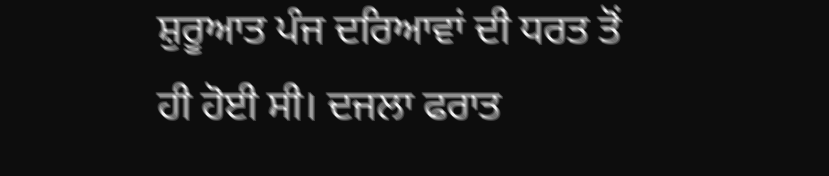ਸ਼ੁਰੂਆਤ ਪੰਜ ਦਰਿਆਵਾਂ ਦੀ ਧਰਤ ਤੋਂ ਹੀ ਹੋਈ ਸੀ। ਦਜਲਾ ਫਰਾਤ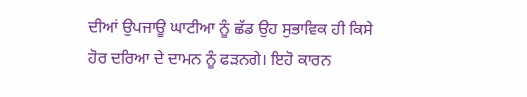ਦੀਆਂ ਉਪਜਾਊ ਘਾਟੀਆ ਨੂੰ ਛੱਡ ਉਹ ਸੁਭਾਵਿਕ ਹੀ ਕਿਸੇ ਹੋਰ ਦਰਿਆ ਦੇ ਦਾਮਨ ਨੂੰ ਫੜਨਗੇ। ਇਹੋ ਕਾਰਨ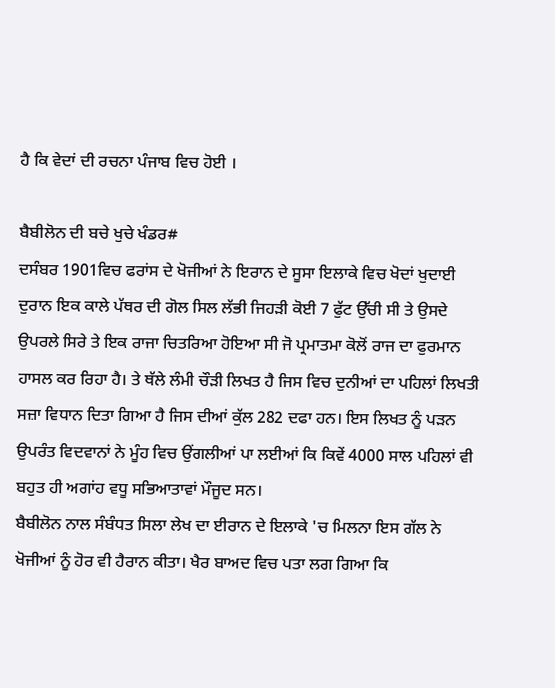ਹੈ ਕਿ ਵੇਦਾਂ ਦੀ ਰਚਨਾ ਪੰਜਾਬ ਵਿਚ ਹੋਈ ।

ਬੈਬੀਲੋਨ ਦੀ ਬਚੇ ਖੁਚੇ ਖੰਡਰ#
ਦਸੰਬਰ 1901ਵਿਚ ਫਰਾਂਸ ਦੇ ਖੋਜੀਆਂ ਨੇ ਇਰਾਨ ਦੇ ਸੂਸਾ ਇਲਾਕੇ ਵਿਚ ਖੋਦਾਂ ਖੁਦਾਈ ਦੁਰਾਨ ਇਕ ਕਾਲੇ ਪੱਥਰ ਦੀ ਗੋਲ ਸਿਲ ਲੱਭੀ ਜਿਹੜੀ ਕੋਈ 7 ਫੁੱਟ ਉੱਚੀ ਸੀ ਤੇ ਉਸਦੇ ਉਪਰਲੇ ਸਿਰੇ ਤੇ ਇਕ ਰਾਜਾ ਚਿਤਰਿਆ ਹੋਇਆ ਸੀ ਜੋ ਪ੍ਰਮਾਤਮਾ ਕੋਲੋਂ ਰਾਜ ਦਾ ਫੁਰਮਾਨ ਹਾਸਲ ਕਰ ਰਿਹਾ ਹੈ। ਤੇ ਥੱਲੇ ਲੰਮੀ ਚੌੜੀ ਲਿਖਤ ਹੈ ਜਿਸ ਵਿਚ ਦੁਨੀਆਂ ਦਾ ਪਹਿਲਾਂ ਲਿਖਤੀ ਸਜ਼ਾ ਵਿਧਾਨ ਦਿਤਾ ਗਿਆ ਹੈ ਜਿਸ ਦੀਆਂ ਕੁੱਲ 282 ਦਫਾ ਹਨ। ਇਸ ਲਿਖਤ ਨੂੰ ਪੜਨ ਉਪਰੰਤ ਵਿਦਵਾਨਾਂ ਨੇ ਮੂੰਹ ਵਿਚ ਉਂਗਲੀਆਂ ਪਾ ਲਈਆਂ ਕਿ ਕਿਵੇਂ 4000 ਸਾਲ ਪਹਿਲਾਂ ਵੀ ਬਹੁਤ ਹੀ ਅਗਾਂਹ ਵਧੂ ਸਭਿਆਤਾਵਾਂ ਮੌਜੂਦ ਸਨ।
ਬੈਬੀਲੋਨ ਨਾਲ ਸੰਬੰਧਤ ਸਿਲਾ ਲੇਖ ਦਾ ਈਰਾਨ ਦੇ ਇਲਾਕੇ 'ਚ ਮਿਲਨਾ ਇਸ ਗੱਲ ਨੇ ਖੋਜੀਆਂ ਨੂੰ ਹੋਰ ਵੀ ਹੈਰਾਨ ਕੀਤਾ। ਖੈਰ ਬਾਅਦ ਵਿਚ ਪਤਾ ਲਗ ਗਿਆ ਕਿ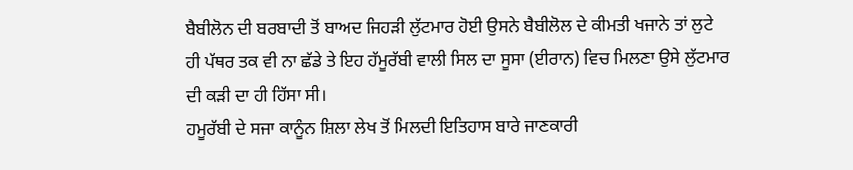ਬੈਬੀਲੋਨ ਦੀ ਬਰਬਾਦੀ ਤੋਂ ਬਾਅਦ ਜਿਹੜੀ ਲੁੱਟਮਾਰ ਹੋਈ ਉਸਨੇ ਬੈਬੀਲੋਲ ਦੇ ਕੀਮਤੀ ਖਜਾਨੇ ਤਾਂ ਲੁਟੇ ਹੀ ਪੱਥਰ ਤਕ ਵੀ ਨਾ ਛੱਡੇ ਤੇ ਇਹ ਹੱਮੂਰੱਬੀ ਵਾਲੀ ਸਿਲ ਦਾ ਸੂਸਾ (ਈਰਾਨ) ਵਿਚ ਮਿਲਣਾ ਉਸੇ ਲੁੱਟਮਾਰ ਦੀ ਕੜੀ ਦਾ ਹੀ ਹਿੱਸਾ ਸੀ।
ਹਮੂਰੱਬੀ ਦੇ ਸਜਾ ਕਾਨੂੰਨ ਸ਼ਿਲਾ ਲੇਖ ਤੋਂ ਮਿਲਦੀ ਇਤਿਹਾਸ ਬਾਰੇ ਜਾਣਕਾਰੀ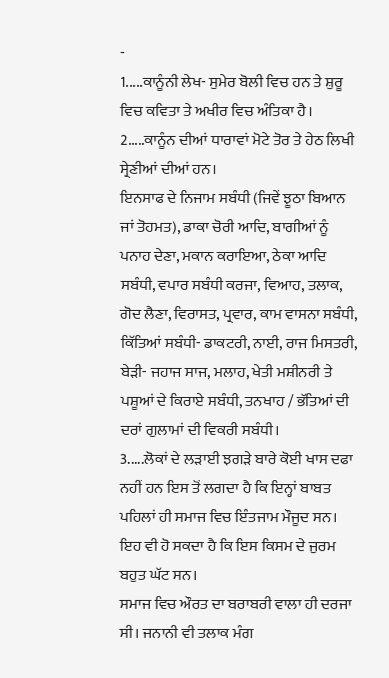-
1.....ਕਾਨੂੰਨੀ ਲੇਖ- ਸੁਮੇਰ ਬੋਲੀ ਵਿਚ ਹਨ ਤੇ ਸ਼ੁਰੂ ਵਿਚ ਕਵਿਤਾ ਤੇ ਅਖੀਰ ਵਿਚ ਅੰਤਿਕਾ ਹੈ।
2.....ਕਾਨੂੰਨ ਦੀਆਂ ਧਾਰਾਵਾਂ ਮੋਟੇ ਤੋਰ ਤੇ ਹੇਠ ਲਿਖੀ ਸ੍ਰੇਣੀਆਂ ਦੀਆਂ ਹਨ।
ਇਨਸਾਫ ਦੇ ਨਿਜਾਮ ਸਬੰਧੀ (ਜਿਵੇਂ ਝੂਠਾ ਬਿਆਨ ਜਾਂ ਤੋਹਮਤ), ਡਾਕਾ ਚੋਰੀ ਆਦਿ, ਬਾਗੀਆਂ ਨੂੰ ਪਨਾਹ ਦੇਣਾ, ਮਕਾਨ ਕਰਾਇਆ, ਠੇਕਾ ਆਦਿ ਸਬੰਧੀ, ਵਪਾਰ ਸਬੰਧੀ ਕਰਜਾ, ਵਿਆਹ, ਤਲਾਕ, ਗੋਦ ਲੈਣਾ, ਵਿਰਾਸਤ, ਪ੍ਰਵਾਰ, ਕਾਮ ਵਾਸਨਾ ਸਬੰਧੀ, ਕਿੱਤਿਆਂ ਸਬੰਧੀ- ਡਾਕਟਰੀ, ਨਾਈ, ਰਾਜ ਮਿਸਤਰੀ, ਬੇੜੀ- ਜਹਾਜ ਸਾਜ, ਮਲਾਹ, ਖੇਤੀ ਮਸ਼ੀਨਰੀ ਤੇ ਪਸ਼ੂਆਂ ਦੇ ਕਿਰਾਏ ਸਬੰਧੀ, ਤਨਖਾਹ / ਭੱਤਿਆਂ ਦੀ ਦਰਾਂ ਗੁਲਾਮਾਂ ਦੀ ਵਿਕਰੀ ਸਬੰਧੀ।
3.....ਲੋਕਾਂ ਦੇ ਲੜਾਈ ਝਗੜੇ ਬਾਰੇ ਕੋਈ ਖਾਸ ਦਫਾ ਨਹੀਂ ਹਨ ਇਸ ਤੋਂ ਲਗਦਾ ਹੈ ਕਿ ਇਨ੍ਹਾਂ ਬਾਬਤ ਪਹਿਲਾਂ ਹੀ ਸਮਾਜ ਵਿਚ ਇੰਤਜਾਮ ਮੌਜੂਦ ਸਨ। ਇਹ ਵੀ ਹੋ ਸਕਦਾ ਹੈ ਕਿ ਇਸ ਕਿਸਮ ਦੇ ਜੁਰਮ ਬਹੁਤ ਘੱਟ ਸਨ।
ਸਮਾਜ ਵਿਚ ਔਰਤ ਦਾ ਬਰਾਬਰੀ ਵਾਲਾ ਹੀ ਦਰਜਾ ਸੀ। ਜਨਾਨੀ ਵੀ ਤਲਾਕ ਮੰਗ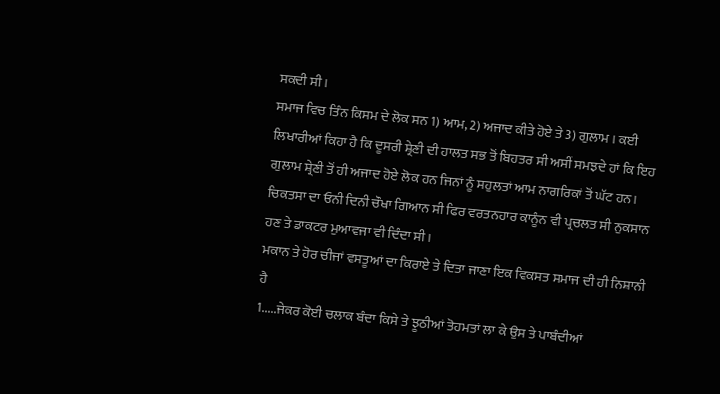ਸਕਦੀ ਸੀ।
ਸਮਾਜ ਵਿਚ ਤਿੰਨ ਕਿਸਮ ਦੇ ਲੋਕ ਸਨ 1) ਆਮ, 2) ਅਜਾਦ ਕੀਤੇ ਹੋਏ ਤੇ 3) ਗੁਲਾਮ । ਕਈ ਲਿਖਾਰੀਆਂ ਕਿਹਾ ਹੈ ਕਿ ਦੂਸਰੀ ਸ਼੍ਰੇਣੀ ਦੀ ਹਾਲਤ ਸਭ ਤੋਂ ਬਿਹਤਰ ਸੀ ਅਸੀਂ ਸਮਝਦੇ ਹਾਂ ਕਿ ਇਹ ਗੁਲਾਮ ਸ਼੍ਰੇਣੀ ਤੋਂ ਹੀ ਅਜਾਦ ਹੋਏ ਲੋਕ ਹਨ ਜਿਨਾਂ ਨੂੰ ਸਹੁਲਤਾਂ ਆਮ ਨਾਗਰਿਕਾਂ ਤੋਂ ਘੱਟ ਹਨ।
ਚਿਕਤਸਾ ਦਾ ਓਨੀ ਦਿਨੀ ਚੌਖਾ ਗਿਆਨ ਸੀ ਫਿਰ ਵਰਤਨਹਾਰ ਕਾਨੂੰਨ ਵੀ ਪ੍ਰਚਲਤ ਸੀ ਨੁਕਸਾਨ ਹਣ ਤੇ ਡਾਕਟਰ ਮੁਆਵਜਾ ਵੀ ਦਿੰਦਾ ਸੀ।
ਮਕਾਨ ਤੇ ਹੋਰ ਚੀਜਾਂ ਵਸਤੂਆਂ ਦਾ ਕਿਰਾਏ ਤੇ ਦਿਤਾ ਜਾਣਾ ਇਕ ਵਿਕਸਤ ਸਮਾਜ ਦੀ ਹੀ ਨਿਸ਼ਾਨੀ ਹੈ
1.....ਜੇਕਰ ਕੋਈ ਚਲਾਕ ਬੰਦਾ ਕਿਸੇ ਤੇ ਝੂਠੀਆਂ ਤੋਹਮਤਾਂ ਲਾ ਕੇ ਉਸ ਤੇ ਪਾਬੰਦੀਆਂ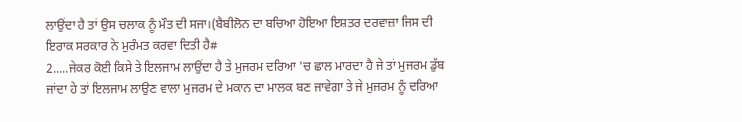ਲਾਉਂਦਾ ਹੈ ਤਾਂ ਉਸ ਚਲਾਕ ਨੂੰ ਮੌਤ ਦੀ ਸਜਾ।(ਬੈਬੀਲੋਨ ਦਾ ਬਚਿਆ ਹੋਇਆ ਇਸ਼ਤਰ ਦਰਵਾਜ਼ਾ ਜਿਸ ਦੀ ਇਰਾਕ ਸਰਕਾਰ ਨੇ ਮੁਰੰਮਤ ਕਰਵਾ ਦਿਤੀ ਹੈ#
2.....ਜੇਕਰ ਕੋਈ ਕਿਸੇ ਤੇ ਇਲਜਾਮ ਲਾਉਂਦਾ ਹੈ ਤੇ ਮੁਜਰਮ ਦਰਿਆ 'ਚ ਛਾਲ ਮਾਰਦਾ ਹੈ ਜੇ ਤਾਂ ਮੁਜਰਮ ਡੁੱਬ ਜਾਂਦਾ ਹੇ ਤਾਂ ਇਲਜਾਮ ਲਾਉਣ ਵਾਲਾ ਮੁਜਰਮ ਦੇ ਮਕਾਨ ਦਾ ਮਾਲਕ ਬਣ ਜਾਵੇਗਾ ਤੇ ਜੇ ਮੁਜਰਮ ਨੂੰ ਦਰਿਆ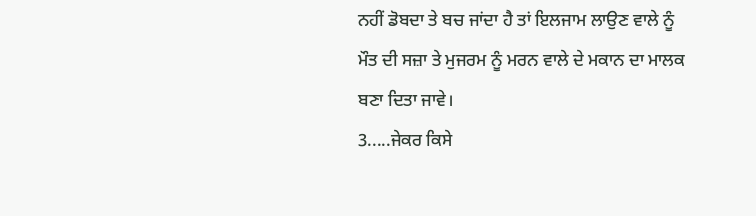ਨਹੀਂ ਡੋਬਦਾ ਤੇ ਬਚ ਜਾਂਦਾ ਹੈ ਤਾਂ ਇਲਜਾਮ ਲਾਉਣ ਵਾਲੇ ਨੂੰ ਮੌਤ ਦੀ ਸਜ਼ਾ ਤੇ ਮੁਜਰਮ ਨੂੰ ਮਰਨ ਵਾਲੇ ਦੇ ਮਕਾਨ ਦਾ ਮਾਲਕ ਬਣਾ ਦਿਤਾ ਜਾਵੇ।
3.....ਜੇਕਰ ਕਿਸੇ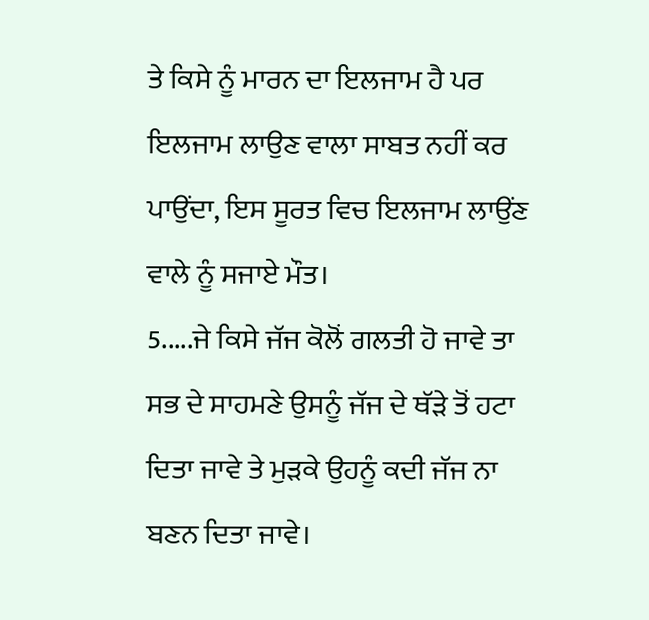ਤੇ ਕਿਸੇ ਨੂੰ ਮਾਰਨ ਦਾ ਇਲਜਾਮ ਹੈ ਪਰ ਇਲਜਾਮ ਲਾਉਣ ਵਾਲਾ ਸਾਬਤ ਨਹੀਂ ਕਰ ਪਾਉਂਦਾ, ਇਸ ਸੂਰਤ ਵਿਚ ਇਲਜਾਮ ਲਾਉਂਣ ਵਾਲੇ ਨੂੰ ਸਜਾਏ ਮੌਤ।
5.....ਜੇ ਕਿਸੇ ਜੱਜ ਕੋਲੋਂ ਗਲਤੀ ਹੋ ਜਾਵੇ ਤਾ ਸਭ ਦੇ ਸਾਹਮਣੇ ਉਸਨੂੰ ਜੱਜ ਦੇ ਥੱੜੇ ਤੋਂ ਹਟਾ ਦਿਤਾ ਜਾਵੇ ਤੇ ਮੁੜਕੇ ਉਹਨੂੰ ਕਦੀ ਜੱਜ ਨਾ ਬਣਨ ਦਿਤਾ ਜਾਵੇ।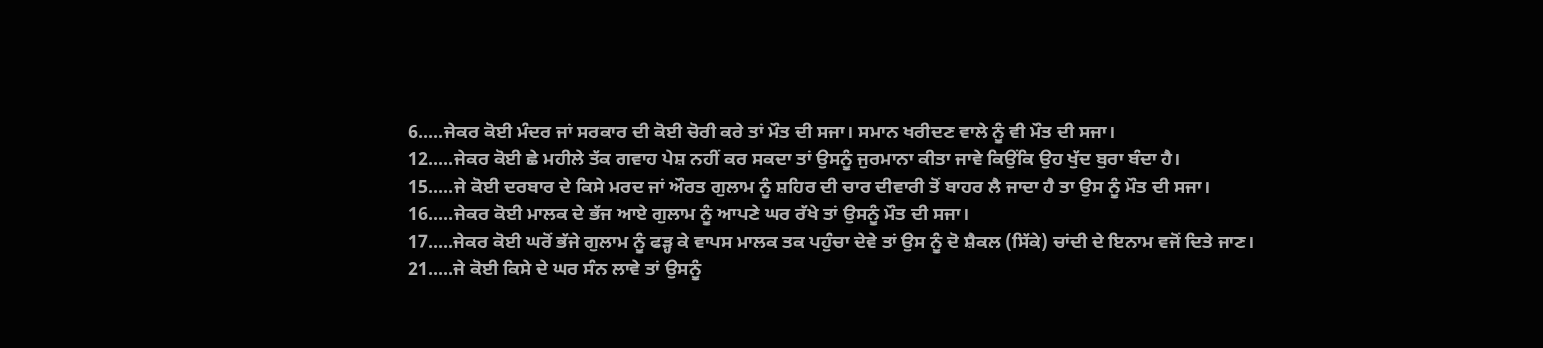6.....ਜੇਕਰ ਕੋਈ ਮੰਦਰ ਜਾਂ ਸਰਕਾਰ ਦੀ ਕੋਈ ਚੋਰੀ ਕਰੇ ਤਾਂ ਮੌਤ ਦੀ ਸਜਾ। ਸਮਾਨ ਖਰੀਦਣ ਵਾਲੇ ਨੂੰ ਵੀ ਮੌਤ ਦੀ ਸਜਾ।
12.....ਜੇਕਰ ਕੋਈ ਛੇ ਮਹੀਲੇ ਤੱਕ ਗਵਾਹ ਪੇਸ਼ ਨਹੀਂ ਕਰ ਸਕਦਾ ਤਾਂ ਉਸਨੂੰ ਜੁਰਮਾਨਾ ਕੀਤਾ ਜਾਵੇ ਕਿਉਂਕਿ ਉਹ ਖੁੱਦ ਬੁਰਾ ਬੰਦਾ ਹੈ।
15.....ਜੇ ਕੋਈ ਦਰਬਾਰ ਦੇ ਕਿਸੇ ਮਰਦ ਜਾਂ ਔਰਤ ਗੁਲਾਮ ਨੂੰ ਸ਼ਹਿਰ ਦੀ ਚਾਰ ਦੀਵਾਰੀ ਤੋਂ ਬਾਹਰ ਲੈ ਜਾਦਾ ਹੈ ਤਾ ਉਸ ਨੂੰ ਮੌਤ ਦੀ ਸਜਾ।
16.....ਜੇਕਰ ਕੋਈ ਮਾਲਕ ਦੇ ਭੱਜ ਆਏ ਗੁਲਾਮ ਨੂੰ ਆਪਣੇ ਘਰ ਰੱਖੇ ਤਾਂ ਉਸਨੂੰ ਮੌਤ ਦੀ ਸਜਾ।
17.....ਜੇਕਰ ਕੋਈ ਘਰੋਂ ਭੱਜੇ ਗੁਲਾਮ ਨੂੰ ਫੜ੍ਹ ਕੇ ਵਾਪਸ ਮਾਲਕ ਤਕ ਪਹੁੰਚਾ ਦੇਵੇ ਤਾਂ ਉਸ ਨੂੰ ਦੋ ਸ਼ੈਕਲ (ਸਿੱਕੇ) ਚਾਂਦੀ ਦੇ ਇਨਾਮ ਵਜੋਂ ਦਿਤੇ ਜਾਣ।
21.....ਜੇ ਕੋਈ ਕਿਸੇ ਦੇ ਘਰ ਸੰਨ ਲਾਵੇ ਤਾਂ ਉਸਨੂੰ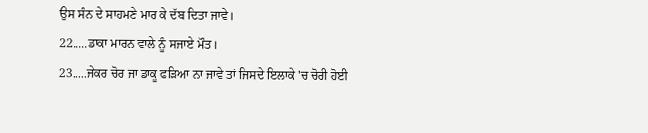ਉਸ ਸੰਨ ਦੇ ਸਾਹਮਣੇ ਮਾਰ ਕੇ ਦੱਬ ਦਿਤਾ ਜਾਵੇ।
22.....ਡਾਕਾ ਮਾਰਨ ਵਾਲੇ ਨੂੰ ਸਜਾਏ ਮੌਤ।
23.....ਜੇਕਰ ਚੋਰ ਜਾ ਡਾਕੂ ਫੜਿਆ ਨਾ ਜਾਵੇ ਤਾਂ ਜਿਸਦੇ ਇਲਾਕੇ 'ਚ ਚੋਰੀ ਹੋਈ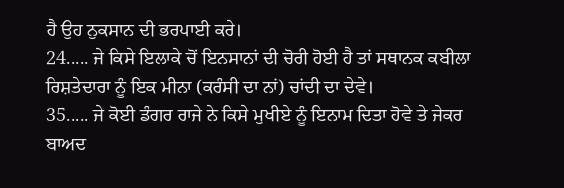ਹੈ ਉਹ ਨੁਕਸਾਨ ਦੀ ਭਰਪਾਈ ਕਰੇ।
24..... ਜੇ ਕਿਸੇ ਇਲਾਕੇ ਚੋਂ ਇਨਸਾਨਾਂ ਦੀ ਚੋਰੀ ਹੋਈ ਹੈ ਤਾਂ ਸਥਾਨਕ ਕਬੀਲਾ ਰਿਸ਼ਤੇਦਾਰਾ ਨੂੰ ਇਕ ਮੀਨਾ (ਕਰੰਸੀ ਦਾ ਨਾਂ) ਚਾਂਦੀ ਦਾ ਦੇਵੇ।
35..... ਜੇ ਕੋਈ ਡੰਗਰ ਰਾਜੇ ਨੇ ਕਿਸੇ ਮੁਖੀਏ ਨੂੰ ਇਨਾਮ ਦਿਤਾ ਹੋਵੇ ਤੇ ਜੇਕਰ ਬਾਅਦ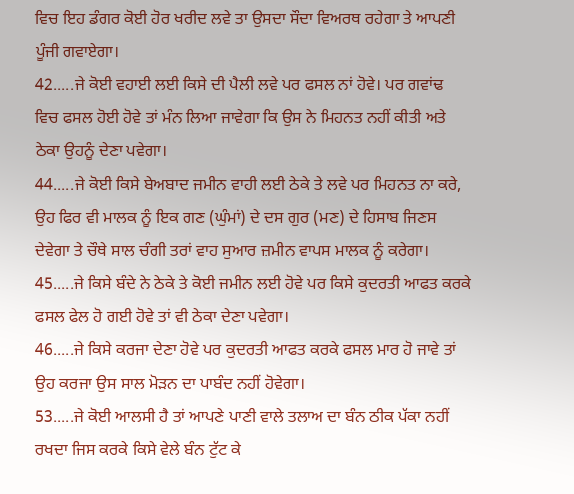ਵਿਚ ਇਹ ਡੰਗਰ ਕੋਈ ਹੋਰ ਖਰੀਦ ਲਵੇ ਤਾ ਉਸਦਾ ਸੌਦਾ ਵਿਅਰਥ ਰਹੇਗਾ ਤੇ ਆਪਣੀ ਪੂੰਜੀ ਗਵਾਏਗਾ।
42.....ਜੇ ਕੋਈ ਵਹਾਈ ਲਈ ਕਿਸੇ ਦੀ ਪੈਲੀ ਲਵੇ ਪਰ ਫਸਲ ਨਾਂ ਹੋਵੇ। ਪਰ ਗਵਾਂਢ ਵਿਚ ਫਸਲ ਹੋਈ ਹੋਵੇ ਤਾਂ ਮੰਨ ਲਿਆ ਜਾਵੇਗਾ ਕਿ ਉਸ ਨੇ ਮਿਹਨਤ ਨਹੀਂ ਕੀਤੀ ਅਤੇ ਠੇਕਾ ਉਹਨੂੰ ਦੇਣਾ ਪਵੇਗਾ।
44.....ਜੇ ਕੋਈ ਕਿਸੇ ਬੇਅਬਾਦ ਜਮੀਨ ਵਾਹੀ ਲਈ ਠੇਕੇ ਤੇ ਲਵੇ ਪਰ ਮਿਹਨਤ ਨਾ ਕਰੇ, ਉਹ ਫਿਰ ਵੀ ਮਾਲਕ ਨੂੰ ਇਕ ਗਣ (ਘੁੰਮਾਂ) ਦੇ ਦਸ ਗੁਰ (ਮਣ) ਦੇ ਹਿਸਾਬ ਜਿਣਸ ਦੇਵੇਗਾ ਤੇ ਚੌਥੇ ਸਾਲ ਚੰਗੀ ਤਰਾਂ ਵਾਹ ਸੁਆਰ ਜ਼ਮੀਨ ਵਾਪਸ ਮਾਲਕ ਨੂੰ ਕਰੇਗਾ।
45.....ਜੇ ਕਿਸੇ ਬੰਦੇ ਨੇ ਠੇਕੇ ਤੇ ਕੋਈ ਜਮੀਨ ਲਈ ਹੋਵੇ ਪਰ ਕਿਸੇ ਕੁਦਰਤੀ ਆਫਤ ਕਰਕੇ ਫਸਲ ਫੇਲ ਹੋ ਗਈ ਹੋਵੇ ਤਾਂ ਵੀ ਠੇਕਾ ਦੇਣਾ ਪਵੇਗਾ।
46.....ਜੇ ਕਿਸੇ ਕਰਜਾ ਦੇਣਾ ਹੋਵੇ ਪਰ ਕੁਦਰਤੀ ਆਫਤ ਕਰਕੇ ਫਸਲ ਮਾਰ ਹੋ ਜਾਵੇ ਤਾਂ ਉਹ ਕਰਜਾ ਉਸ ਸਾਲ ਮੋੜਨ ਦਾ ਪਾਬੰਦ ਨਹੀਂ ਹੋਵੇਗਾ।
53.....ਜੇ ਕੋਈ ਆਲਸੀ ਹੈ ਤਾਂ ਆਪਣੇ ਪਾਣੀ ਵਾਲੇ ਤਲਾਅ ਦਾ ਬੰਨ ਠੀਕ ਪੱਕਾ ਨਹੀਂ ਰਖਦਾ ਜਿਸ ਕਰਕੇ ਕਿਸੇ ਵੇਲੇ ਬੰਨ ਟੁੱਟ ਕੇ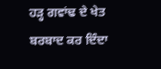ਹੜ੍ਹ ਗਵਾਂਢ ਦੇ ਖੇਤ ਬਰਬਾਦ ਕਰ ਦਿੰਦਾ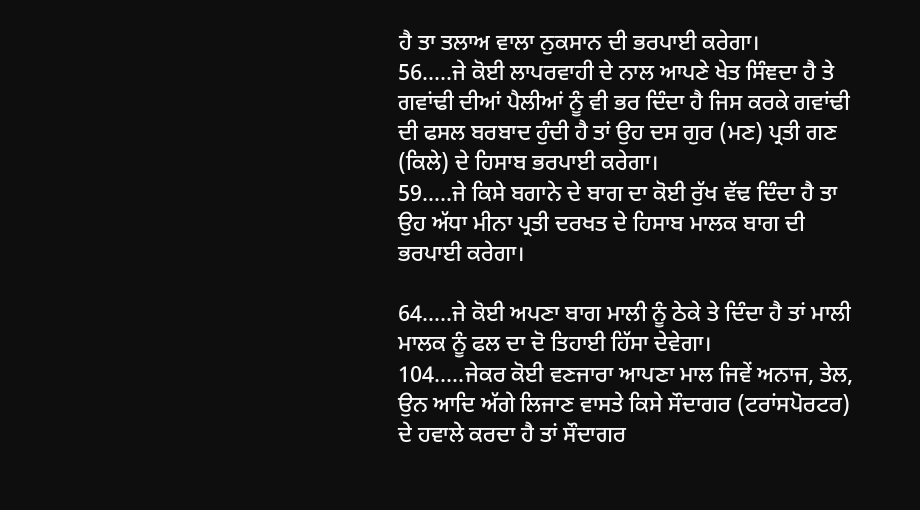ਹੈ ਤਾ ਤਲਾਅ ਵਾਲਾ ਨੁਕਸਾਨ ਦੀ ਭਰਪਾਈ ਕਰੇਗਾ।
56.....ਜੇ ਕੋਈ ਲਾਪਰਵਾਹੀ ਦੇ ਨਾਲ ਆਪਣੇ ਖੇਤ ਸਿੰਞਦਾ ਹੈ ਤੇ ਗਵਾਂਢੀ ਦੀਆਂ ਪੈਲੀਆਂ ਨੂੰ ਵੀ ਭਰ ਦਿੰਦਾ ਹੈ ਜਿਸ ਕਰਕੇ ਗਵਾਂਢੀ ਦੀ ਫਸਲ ਬਰਬਾਦ ਹੁੰਦੀ ਹੈ ਤਾਂ ਉਹ ਦਸ ਗੁਰ (ਮਣ) ਪ੍ਰਤੀ ਗਣ (ਕਿਲੇ) ਦੇ ਹਿਸਾਬ ਭਰਪਾਈ ਕਰੇਗਾ।
59.....ਜੇ ਕਿਸੇ ਬਗਾਨੇ ਦੇ ਬਾਗ ਦਾ ਕੋਈ ਰੁੱਖ ਵੱਢ ਦਿੰਦਾ ਹੈ ਤਾ ਉਹ ਅੱਧਾ ਮੀਨਾ ਪ੍ਰਤੀ ਦਰਖਤ ਦੇ ਹਿਸਾਬ ਮਾਲਕ ਬਾਗ ਦੀ ਭਰਪਾਈ ਕਰੇਗਾ।

64.....ਜੇ ਕੋਈ ਅਪਣਾ ਬਾਗ ਮਾਲੀ ਨੂੰ ਠੇਕੇ ਤੇ ਦਿੰਦਾ ਹੈ ਤਾਂ ਮਾਲੀ ਮਾਲਕ ਨੂੰ ਫਲ ਦਾ ਦੋ ਤਿਹਾਈ ਹਿੱਸਾ ਦੇਵੇਗਾ।
104.....ਜੇਕਰ ਕੋਈ ਵਣਜਾਰਾ ਆਪਣਾ ਮਾਲ ਜਿਵੇਂ ਅਨਾਜ, ਤੇਲ, ਉਨ ਆਦਿ ਅੱਗੇ ਲਿਜਾਣ ਵਾਸਤੇ ਕਿਸੇ ਸੌਦਾਗਰ (ਟਰਾਂਸਪੋਰਟਰ) ਦੇ ਹਵਾਲੇ ਕਰਦਾ ਹੈ ਤਾਂ ਸੌਦਾਗਰ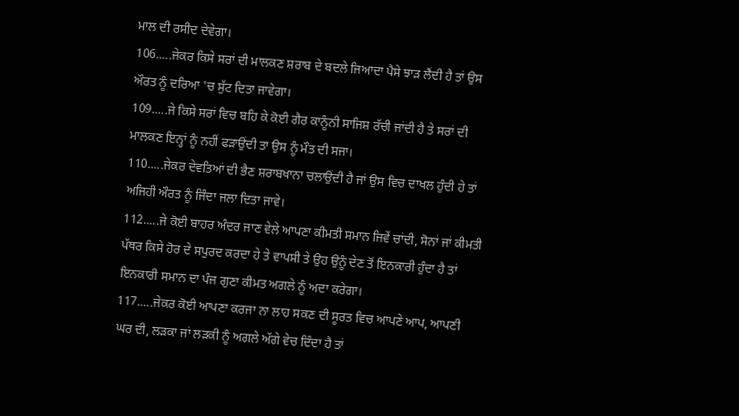ਮਾਲ ਦੀ ਰਸੀਦ ਦੇਵੇਗਾ।
106.....ਜੇਕਰ ਕਿਸੇ ਸਰਾਂ ਦੀ ਮਾਲਕਣ ਸ਼ਰਾਬ ਦੇ ਬਦਲੇ ਜਿਆਦਾ ਪੈਸੇ ਝਾੜ ਲੈਂਦੀ ਹੈ ਤਾਂ ਉਸ ਔਰਤ ਨੂੰ ਦਰਿਆ 'ਚ ਸੁੱਟ ਦਿਤਾ ਜਾਵੇਗਾ।
109.....ਜੇ ਕਿਸੇ ਸਰਾਂ ਵਿਚ ਬਹਿ ਕੇ ਕੋਈ ਗੈਰ ਕਾਨੂੰਨੀ ਸਾਜਿਸ਼ ਰੱਚੀ ਜਾਂਦੀ ਹੈ ਤੇ ਸਰਾਂ ਦੀ ਮਾਲਕਣ ਇਨ੍ਹਾਂ ਨੂੰ ਨਹੀਂ ਫੜਾਉਂਦੀ ਤਾ ਉਸ ਨੂੰ ਮੌਤ ਦੀ ਸਜਾ।
110.....ਜੇਕਰ ਦੇਵਤਿਆਂ ਦੀ ਭੈਣ ਸ਼ਰਾਬਖਾਨਾ ਚਲਾਉਂਦੀ ਹੈ ਜਾਂ ਉਸ ਵਿਚ ਦਾਖਲ ਹੁੰਦੀ ਹੇ ਤਾਂ ਅਜਿਹੀ ਔਰਤ ਨੂੰ ਜਿੰਦਾ ਜਲਾ ਦਿਤਾ ਜਾਵੇ।
112.....ਜੇ ਕੋਈ ਬਾਹਰ ਅੰਦਰ ਜਾਣ ਵੇਲੇ ਆਪਣਾ ਕੀਮਤੀ ਸਮਾਨ ਜਿਵੇਂ ਚਾਂਦੀ, ਸੋਨਾਂ ਜਾਂ ਕੀਮਤੀ ਪੱਥਰ ਕਿਸੇ ਹੋਰ ਦੇ ਸਪੁਰਦ ਕਰਦਾ ਹੇ ਤੇ ਵਾਪਸੀ ਤੇ ਉਹ ਉਨੂੰ ਦੇਣ ਤੋਂ ਇਨਕਾਰੀ ਹੁੰਦਾ ਹੈ ਤਾਂ ਇਨਕਾਰੀ ਸਮਾਨ ਦਾ ਪੰਜ ਗੁਣਾ ਕੀਮਤ ਅਗਲੇ ਨੂੰ ਅਦਾ ਕਰੇਗਾ।
117.....ਜੇਕਰ ਕੋਈ ਆਪਣਾ ਕਰਜਾ ਨਾ ਲਾਹ ਸਕਣ ਦੀ ਸੂਰਤ ਵਿਚ ਆਪਣੇ ਆਪ, ਆਪਣੀ ਘਰ ਦੀ, ਲੜਕਾ ਜਾਂ ਲੜਕੀ ਨੂੰ ਅਗਲੇ ਅੱਗੇ ਵੇਚ ਦਿੰਦਾ ਹੈ ਤਾਂ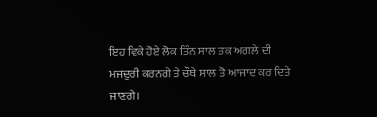ਇਹ ਵਿਕੇ ਹੋਏ ਲੋਕ ਤਿੰਨ ਸਾਲ ਤਕ ਅਗਲੇ ਦੀ ਮਜਦੁਰੀ ਕਰਨਗੇ ਤੇ ਚੌਥੇ ਸਾਲ ਤੋ ਆਜਾਦ ਕਰ ਦਿਤੇ ਜਾਣਗੇ।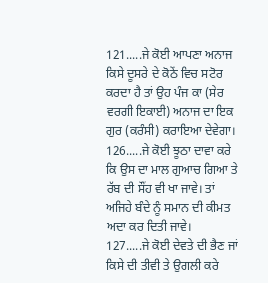121.....ਜੇ ਕੋਈ ਆਪਣਾ ਅਨਾਜ ਕਿਸੇ ਦੂਸਰੇ ਦੇ ਕੋਠੇਂ ਵਿਚ ਸਟੋਰ ਕਰਦਾ ਹੈ ਤਾਂ ਉਹ ਪੰਜ ਕਾ (ਸੇਰ ਵਰਗੀ ਇਕਾਈ) ਅਨਾਜ ਦਾ ਇਕ ਗੁਰ (ਕਰੰਸੀ) ਕਰਾਇਆ ਦੇਵੇਗਾ।
126.....ਜੇ ਕੋਈ ਝੂਠਾ ਦਾਵਾ ਕਰੇ ਕਿ ਉਸ ਦਾ ਮਾਲ ਗੁਆਚ ਗਿਆ ਤੇ ਰੱਬ ਦੀ ਸੌਂਹ ਵੀ ਖਾ ਜਾਵੇ। ਤਾਂ ਅਜਿਹੇ ਬੰਦੇ ਨੂੰ ਸਮਾਨ ਦੀ ਕੀਮਤ ਅਦਾ ਕਰ ਦਿਤੀ ਜਾਵੇ।
127.....ਜੇ ਕੋਈ ਦੇਵਤੇ ਦੀ ਭੈਣ ਜਾਂ ਕਿਸੇ ਦੀ ਤੀਵੀ ਤੇ ਉਗਲੀ ਕਰੇ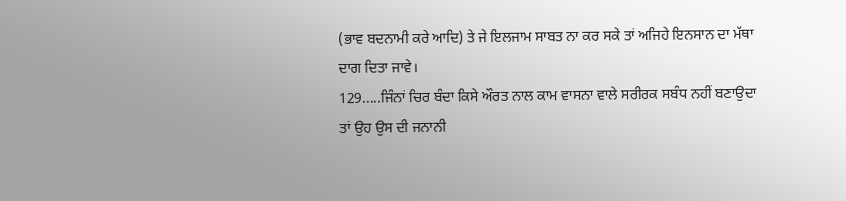(ਭਾਵ ਬਦਨਾਮੀ ਕਰੇ ਆਦਿ) ਤੇ ਜੇ ਇਲਜਾਮ ਸਾਬਤ ਨਾ ਕਰ ਸਕੇ ਤਾਂ ਅਜਿਹੇ ਇਨਸਾਨ ਦਾ ਮੱਥਾ ਦਾਗ ਦਿਤਾ ਜਾਵੇ।
129.....ਜਿੰਨਾਂ ਚਿਰ ਬੰਦਾ ਕਿਸੇ ਔਰਤ ਨਾਲ ਕਾਮ ਵਾਸਨਾ ਵਾਲੇ ਸਰੀਰਕ ਸਬੰਧ ਨਹੀਂ ਬਣਾਉਦਾ ਤਾਂ ਉਹ ਉਸ ਦੀ ਜਨਾਨੀ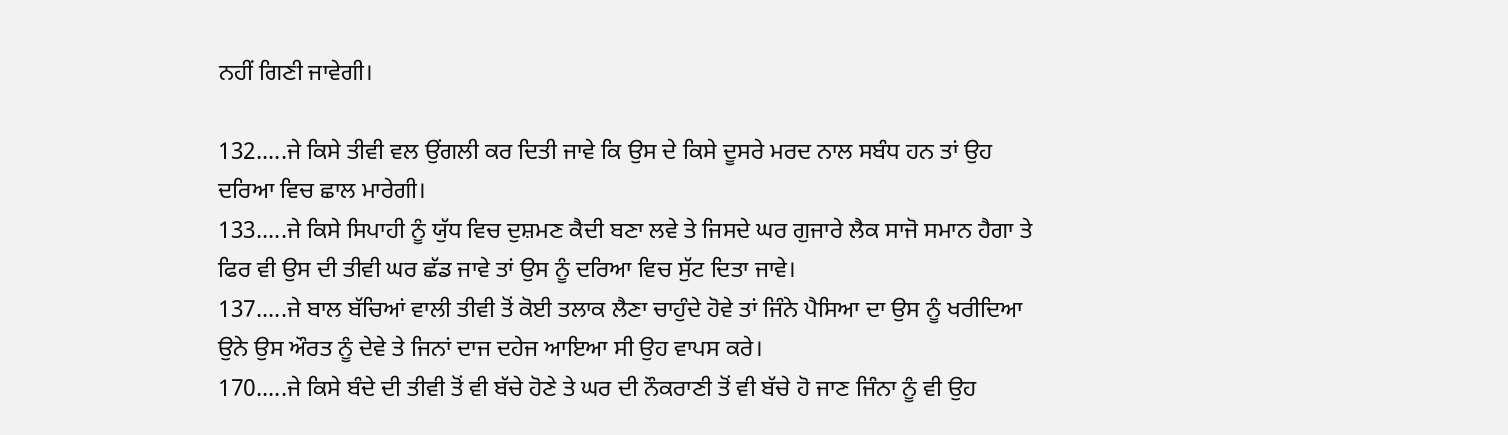ਨਹੀਂ ਗਿਣੀ ਜਾਵੇਗੀ।

132.....ਜੇ ਕਿਸੇ ਤੀਵੀ ਵਲ ਉਂਗਲੀ ਕਰ ਦਿਤੀ ਜਾਵੇ ਕਿ ਉਸ ਦੇ ਕਿਸੇ ਦੂਸਰੇ ਮਰਦ ਨਾਲ ਸਬੰਧ ਹਨ ਤਾਂ ਉਹ ਦਰਿਆ ਵਿਚ ਛਾਲ ਮਾਰੇਗੀ।
133.....ਜੇ ਕਿਸੇ ਸਿਪਾਹੀ ਨੂੰ ਯੁੱਧ ਵਿਚ ਦੁਸ਼ਮਣ ਕੈਦੀ ਬਣਾ ਲਵੇ ਤੇ ਜਿਸਦੇ ਘਰ ਗੁਜਾਰੇ ਲੈਕ ਸਾਜੋ ਸਮਾਨ ਹੈਗਾ ਤੇ ਫਿਰ ਵੀ ਉਸ ਦੀ ਤੀਵੀ ਘਰ ਛੱਡ ਜਾਵੇ ਤਾਂ ਉਸ ਨੂੰ ਦਰਿਆ ਵਿਚ ਸੁੱਟ ਦਿਤਾ ਜਾਵੇ।
137.....ਜੇ ਬਾਲ ਬੱਚਿਆਂ ਵਾਲੀ ਤੀਵੀ ਤੋਂ ਕੋਈ ਤਲਾਕ ਲੈਣਾ ਚਾਹੁੰਦੇ ਹੋਵੇ ਤਾਂ ਜਿੰਨੇ ਪੈਸਿਆ ਦਾ ਉਸ ਨੂੰ ਖਰੀਦਿਆ ਉਨੇ ਉਸ ਔਰਤ ਨੂੰ ਦੇਵੇ ਤੇ ਜਿਨਾਂ ਦਾਜ ਦਹੇਜ ਆਇਆ ਸੀ ਉਹ ਵਾਪਸ ਕਰੇ।
170.....ਜੇ ਕਿਸੇ ਬੰਦੇ ਦੀ ਤੀਵੀ ਤੋਂ ਵੀ ਬੱਚੇ ਹੋਣੇ ਤੇ ਘਰ ਦੀ ਨੌਕਰਾਣੀ ਤੋਂ ਵੀ ਬੱਚੇ ਹੋ ਜਾਣ ਜਿੰਨਾ ਨੂੰ ਵੀ ਉਹ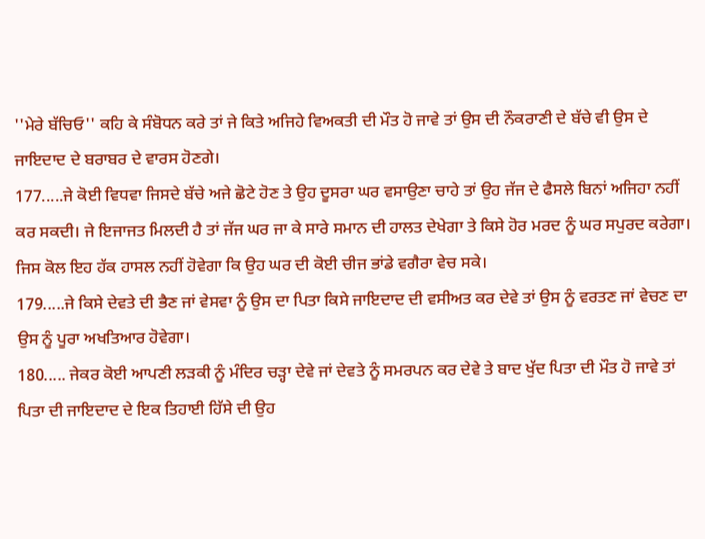''ਮੇਰੇ ਬੱਚਿਓ'' ਕਹਿ ਕੇ ਸੰਬੋਧਨ ਕਰੇ ਤਾਂ ਜੇ ਕਿਤੇ ਅਜਿਹੇ ਵਿਅਕਤੀ ਦੀ ਮੌਤ ਹੋ ਜਾਵੇ ਤਾਂ ਉਸ ਦੀ ਨੌਕਰਾਣੀ ਦੇ ਬੱਚੇ ਵੀ ਉਸ ਦੇ ਜਾਇਦਾਦ ਦੇ ਬਰਾਬਰ ਦੇ ਵਾਰਸ ਹੋਣਗੇ।
177.....ਜੇ ਕੋਈ ਵਿਧਵਾ ਜਿਸਦੇ ਬੱਚੇ ਅਜੇ ਛੋਟੇ ਹੋਣ ਤੇ ਉਹ ਦੂਸਰਾ ਘਰ ਵਸਾਉਣਾ ਚਾਹੇ ਤਾਂ ਉਹ ਜੱਜ ਦੇ ਫੈਸਲੇ ਬਿਨਾਂ ਅਜਿਹਾ ਨਹੀਂ ਕਰ ਸਕਦੀ। ਜੇ ਇਜਾਜਤ ਮਿਲਦੀ ਹੈ ਤਾਂ ਜੱਜ ਘਰ ਜਾ ਕੇ ਸਾਰੇ ਸਮਾਨ ਦੀ ਹਾਲਤ ਦੇਖੇਗਾ ਤੇ ਕਿਸੇ ਹੋਰ ਮਰਦ ਨੂੰ ਘਰ ਸਪੁਰਦ ਕਰੇਗਾ। ਜਿਸ ਕੋਲ ਇਹ ਹੱਕ ਹਾਸਲ ਨਹੀਂ ਹੋਵੇਗਾ ਕਿ ਉਹ ਘਰ ਦੀ ਕੋਈ ਚੀਜ ਭਾਂਡੇ ਵਗੈਰਾ ਵੇਚ ਸਕੇ।
179.....ਜੇ ਕਿਸੇ ਦੇਵਤੇ ਦੀ ਭੈਣ ਜਾਂ ਵੇਸਵਾ ਨੂੰ ਉਸ ਦਾ ਪਿਤਾ ਕਿਸੇ ਜਾਇਦਾਦ ਦੀ ਵਸੀਅਤ ਕਰ ਦੇਵੇ ਤਾਂ ਉਸ ਨੂੰ ਵਰਤਣ ਜਾਂ ਵੇਚਣ ਦਾ ਉਸ ਨੂੰ ਪੂਰਾ ਅਖਤਿਆਰ ਹੋਵੇਗਾ।
180..... ਜੇਕਰ ਕੋਈ ਆਪਣੀ ਲੜਕੀ ਨੂੰ ਮੰਦਿਰ ਚੜ੍ਹਾ ਦੇਵੇ ਜਾਂ ਦੇਵਤੇ ਨੂੰ ਸਮਰਪਨ ਕਰ ਦੇਵੇ ਤੇ ਬਾਦ ਖੁੱਦ ਪਿਤਾ ਦੀ ਮੌਤ ਹੋ ਜਾਵੇ ਤਾਂ ਪਿਤਾ ਦੀ ਜਾਇਦਾਦ ਦੇ ਇਕ ਤਿਹਾਈ ਹਿੱਸੇ ਦੀ ਉਹ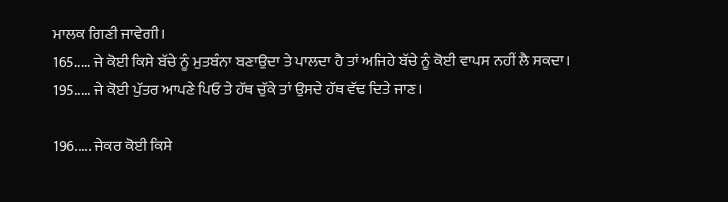ਮਾਲਕ ਗਿਣੀ ਜਾਵੇਗੀ।
165..... ਜੇ ਕੋਈ ਕਿਸੇ ਬੱਚੇ ਨੂੰ ਮੁਤਬੰਨਾ ਬਣਾਉਦਾ ਤੇ ਪਾਲਦਾ ਹੈ ਤਾਂ ਅਜਿਹੇ ਬੱਚੇ ਨੂੰ ਕੋਈ ਵਾਪਸ ਨਹੀਂ ਲੈ ਸਕਦਾ।
195..... ਜੇ ਕੋਈ ਪੁੱਤਰ ਆਪਣੇ ਪਿਓ ਤੇ ਹੱਥ ਚੁੱਕੇ ਤਾਂ ਉਸਦੇ ਹੱਥ ਵੱਢ ਦਿਤੇ ਜਾਣ।

196..... ਜੇਕਰ ਕੋਈ ਕਿਸੇ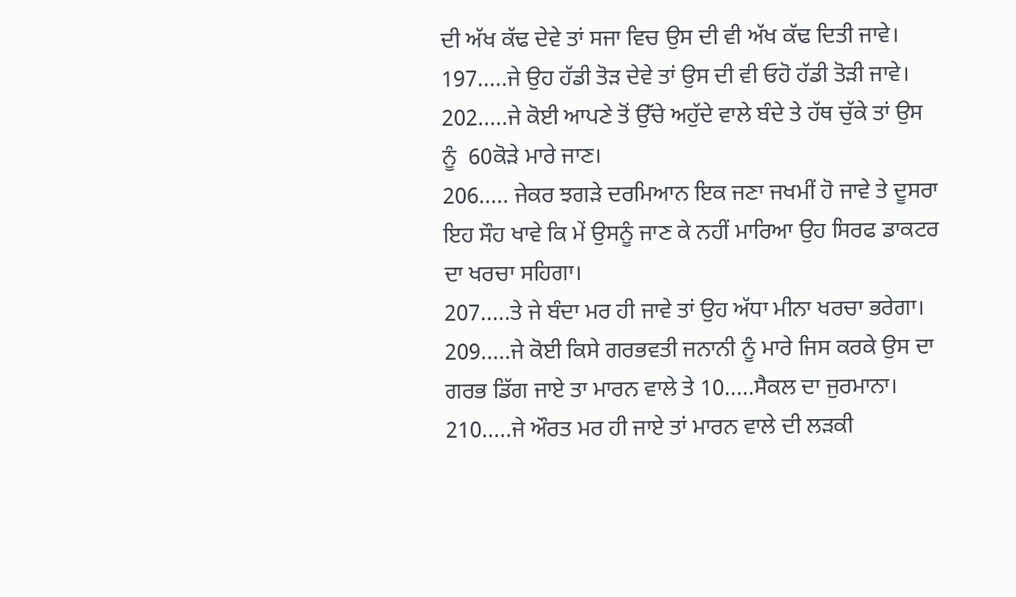ਦੀ ਅੱਖ ਕੱਢ ਦੇਵੇ ਤਾਂ ਸਜਾ ਵਿਚ ਉਸ ਦੀ ਵੀ ਅੱਖ ਕੱਢ ਦਿਤੀ ਜਾਵੇ।
197.....ਜੇ ਉਹ ਹੱਡੀ ਤੋੜ ਦੇਵੇ ਤਾਂ ਉਸ ਦੀ ਵੀ ਓਹੋ ਹੱਡੀ ਤੋੜੀ ਜਾਵੇ।
202.....ਜੇ ਕੋਈ ਆਪਣੇ ਤੋਂ ਉੱਚੇ ਅਹੁੱਦੇ ਵਾਲੇ ਬੰਦੇ ਤੇ ਹੱਥ ਚੁੱਕੇ ਤਾਂ ਉਸ ਨੂੰ  60ਕੋੜੇ ਮਾਰੇ ਜਾਣ।
206..... ਜੇਕਰ ਝਗੜੇ ਦਰਮਿਆਨ ਇਕ ਜਣਾ ਜਖਮੀਂ ਹੋ ਜਾਵੇ ਤੇ ਦੂਸਰਾ ਇਹ ਸੌਹ ਖਾਵੇ ਕਿ ਮੇਂ ਉਸਨੂੰ ਜਾਣ ਕੇ ਨਹੀਂ ਮਾਰਿਆ ਉਹ ਸਿਰਫ ਡਾਕਟਰ ਦਾ ਖਰਚਾ ਸਹਿਗਾ।
207.....ਤੇ ਜੇ ਬੰਦਾ ਮਰ ਹੀ ਜਾਵੇ ਤਾਂ ਉਹ ਅੱਧਾ ਮੀਨਾ ਖਰਚਾ ਭਰੇਗਾ।
209.....ਜੇ ਕੋਈ ਕਿਸੇ ਗਰਭਵਤੀ ਜਨਾਨੀ ਨੂੰ ਮਾਰੇ ਜਿਸ ਕਰਕੇ ਉਸ ਦਾ ਗਰਭ ਡਿੱਗ ਜਾਏ ਤਾ ਮਾਰਨ ਵਾਲੇ ਤੇ 10.....ਸੈਕਲ ਦਾ ਜੁਰਮਾਨਾ।
210.....ਜੇ ਔਰਤ ਮਰ ਹੀ ਜਾਏ ਤਾਂ ਮਾਰਨ ਵਾਲੇ ਦੀ ਲੜਕੀ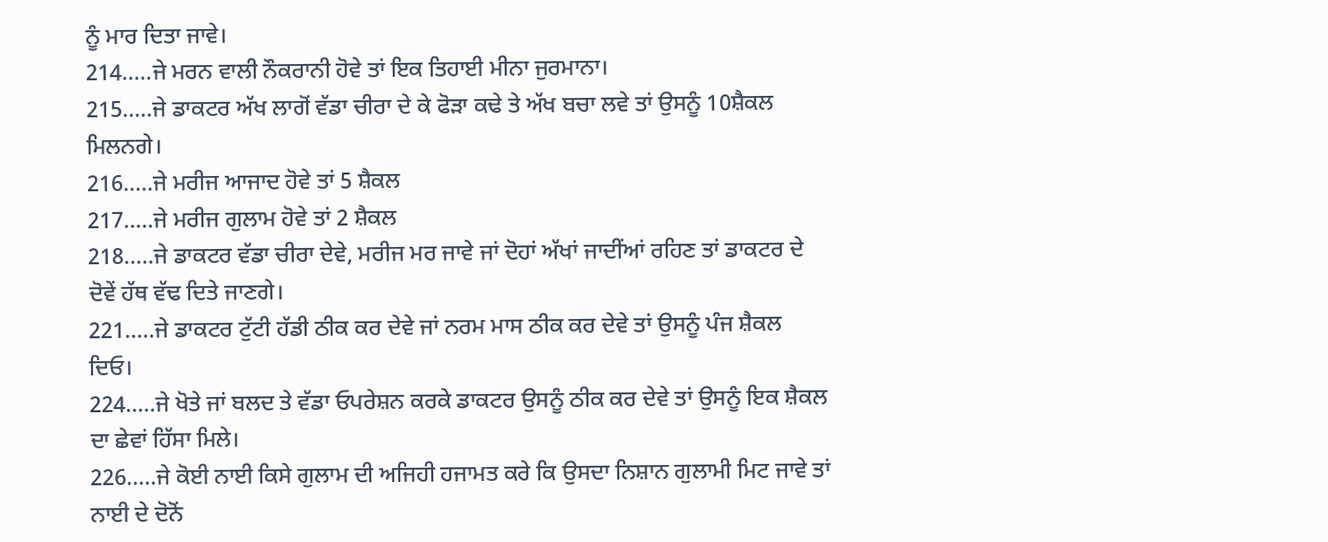ਨੂੰ ਮਾਰ ਦਿਤਾ ਜਾਵੇ।
214.....ਜੇ ਮਰਨ ਵਾਲੀ ਨੌਕਰਾਨੀ ਹੋਵੇ ਤਾਂ ਇਕ ਤਿਹਾਈ ਮੀਨਾ ਜੁਰਮਾਨਾ।
215.....ਜੇ ਡਾਕਟਰ ਅੱਖ ਲਾਗੋਂ ਵੱਡਾ ਚੀਰਾ ਦੇ ਕੇ ਫੋੜਾ ਕਢੇ ਤੇ ਅੱਖ ਬਚਾ ਲਵੇ ਤਾਂ ਉਸਨੂੰ 10ਸ਼ੈਕਲ ਮਿਲਨਗੇ।
216.....ਜੇ ਮਰੀਜ ਆਜਾਦ ਹੋਵੇ ਤਾਂ 5 ਸ਼ੈਕਲ
217.....ਜੇ ਮਰੀਜ ਗੁਲਾਮ ਹੋਵੇ ਤਾਂ 2 ਸ਼ੈਕਲ
218.....ਜੇ ਡਾਕਟਰ ਵੱਡਾ ਚੀਰਾ ਦੇਵੇ, ਮਰੀਜ ਮਰ ਜਾਵੇ ਜਾਂ ਦੋਹਾਂ ਅੱਖਾਂ ਜਾਦੀਂਆਂ ਰਹਿਣ ਤਾਂ ਡਾਕਟਰ ਦੇ ਦੋਵੇਂ ਹੱਥ ਵੱਢ ਦਿਤੇ ਜਾਣਗੇ।
221.....ਜੇ ਡਾਕਟਰ ਟੁੱਟੀ ਹੱਡੀ ਠੀਕ ਕਰ ਦੇਵੇ ਜਾਂ ਨਰਮ ਮਾਸ ਠੀਕ ਕਰ ਦੇਵੇ ਤਾਂ ਉਸਨੂੰ ਪੰਜ ਸ਼ੈਕਲ ਦਿਓ।
224.....ਜੇ ਖੋਤੇ ਜਾਂ ਬਲਦ ਤੇ ਵੱਡਾ ਓਪਰੇਸ਼ਨ ਕਰਕੇ ਡਾਕਟਰ ਉਸਨੂੰ ਠੀਕ ਕਰ ਦੇਵੇ ਤਾਂ ਉਸਨੂੰ ਇਕ ਸ਼ੈਕਲ ਦਾ ਛੇਵਾਂ ਹਿੱਸਾ ਮਿਲੇ।
226.....ਜੇ ਕੋਈ ਨਾਈ ਕਿਸੇ ਗੁਲਾਮ ਦੀ ਅਜਿਹੀ ਹਜਾਮਤ ਕਰੇ ਕਿ ਉਸਦਾ ਨਿਸ਼ਾਨ ਗੁਲਾਮੀ ਮਿਟ ਜਾਵੇ ਤਾਂ ਨਾਈ ਦੇ ਦੋਨੋਂ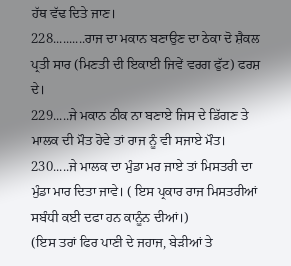ਹੱਥ ਵੱਢ ਦਿਤੇ ਜਾਣ।
228..........ਰਾਜ ਦਾ ਮਕਾਨ ਬਣਾਉਣ ਦਾ ਠੇਕਾ ਦੋ ਸ਼ੈਕਲ ਪ੍ਰਤੀ ਸਾਰ (ਮਿਣਤੀ ਦੀ ਇਕਾਈ ਜਿਵੇਂ ਵਰਗ ਫੁੱਟ) ਫਰਸ਼ ਦੇ।
229.....ਜੇ ਮਕਾਨ ਠੀਕ ਨਾ ਬਣਾਏ ਜਿਸ ਦੇ ਡਿੱਗਣ ਤੇ ਮਾਲਕ ਦੀ ਮੌਤ ਹੋਵੇ ਤਾਂ ਰਾਜ ਨੂੰ ਵੀ ਸਜਾਏ ਮੌਤ।
230.....ਜੇ ਮਾਲਕ ਦਾ ਮੁੰਡਾ ਮਰ ਜਾਏ ਤਾਂ ਮਿਸਤਰੀ ਦਾ ਮੁੰਡਾ ਮਾਰ ਦਿਤਾ ਜਾਵੇ। ( ਇਸ ਪ੍ਰਕਾਰ ਰਾਜ ਮਿਸਤਰੀਆਂ ਸਬੰਧੀ ਕਈ ਦਫਾ ਹਨ ਕਾਨੂੰਨ ਦੀਆਂ।)
(ਇਸ ਤਰਾਂ ਫਿਰ ਪਾਣੀ ਦੇ ਜਹਾਜ, ਬੇੜੀਆਂ ਤੇ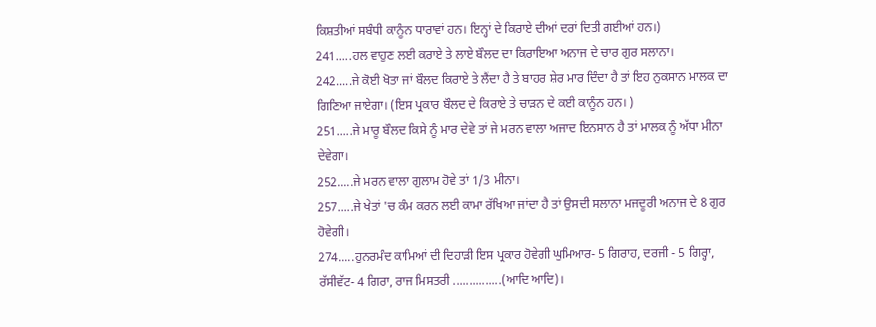ਕਿਸ਼ਤੀਆਂ ਸਬੰਧੀ ਕਾਨੂੰਨ ਧਾਰਾਵਾਂ ਹਨ। ਇਨ੍ਹਾਂ ਦੇ ਕਿਰਾਏ ਦੀਆਂ ਦਰਾਂ ਦਿਤੀ ਗਈਆਂ ਹਨ।)
241.....ਹਲ ਵਾਹੁਣ ਲਈ ਕਰਾਏ ਤੇ ਲਾਏ ਬੌਲਦ ਦਾ ਕਿਰਾਇਆ ਅਨਾਜ ਦੇ ਚਾਰ ਗੁਰ ਸਲਾਨਾ।
242.....ਜੇ ਕੋਈ ਖੋਤਾ ਜਾਂ ਬੌਲਦ ਕਿਰਾਏ ਤੇ ਲੈਂਦਾ ਹੈ ਤੇ ਬਾਹਰ ਸ਼ੇਰ ਮਾਰ ਦਿੰਦਾ ਹੈ ਤਾਂ ਇਹ ਨੁਕਸਾਨ ਮਾਲਕ ਦਾ ਗਿਣਿਆ ਜਾਏਗਾ। (ਇਸ ਪ੍ਰਕਾਰ ਬੌਲਦ ਦੇ ਕਿਰਾਏ ਤੇ ਚਾੜਨ ਦੇ ਕਈ ਕਾਨੂੰਨ ਹਨ। )
251.....ਜੇ ਮਾਰੂ ਬੌਲਦ ਕਿਸੇ ਨੂੰ ਮਾਰ ਦੇਵੇ ਤਾਂ ਜੇ ਮਰਨ ਵਾਲਾ ਅਜਾਦ ਇਨਸਾਨ ਹੈ ਤਾਂ ਮਾਲਕ ਨੂੰ ਅੱਧਾ ਮੀਨਾ ਦੇਵੇਗਾ।
252.....ਜੇ ਮਰਨ ਵਾਲਾ ਗੁਲਾਮ ਹੋਵੇ ਤਾਂ 1/3 ਮੀਨਾ।
257.....ਜੇ ਖੇਤਾਂ 'ਚ ਕੰਮ ਕਰਨ ਲਈ ਕਾਮਾ ਰੱਖਿਆ ਜਾਂਦਾ ਹੈ ਤਾਂ ਉਸਦੀ ਸਲਾਨਾ ਮਜਦੂਰੀ ਅਨਾਜ ਦੇ 8 ਗੁਰ ਹੋਵੇਗੀ।
274.....ਹੁਨਰਮੰਦ ਕਾਮਿਆਂ ਦੀ ਦਿਹਾੜੀ ਇਸ ਪ੍ਰਕਾਰ ਹੋਵੇਗੀ ਘੁਮਿਆਰ- 5 ਗਿਰਾਹ, ਦਰਜੀ - 5 ਗਿਰ੍ਹਾ, ਰੱਸੀਵੱਟ- 4 ਗਿਰਾ, ਰਾਜ ਮਿਸਤਰੀ ...............(ਆਦਿ ਆਦਿ)।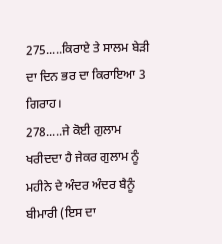275.....ਕਿਰਾਏ ਤੇ ਸਾਲਮ ਬੇੜੀ ਦਾ ਦਿਨ ਭਰ ਦਾ ਕਿਰਾਇਆ 3 ਗਿਰਾਹ।
278.....ਜੇ ਕੋਈ ਗੁਲਾਮ ਖਰੀਦਦਾ ਹੈ ਜੇਕਰ ਗੁਲਾਮ ਨੂੰ ਮਹੀਨੇ ਦੇ ਅੰਦਰ ਅੰਦਰ ਬੈਨੂੰ ਬੀਮਾਰੀ (ਇਸ ਦਾ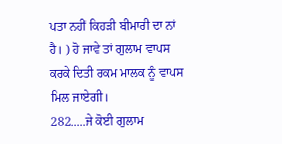ਪਤਾ ਨਹੀਂ ਕਿਹੜੀ ਬੀਮਾਰੀ ਦਾ ਨਾਂ ਹੈ। ) ਹੋ ਜਾਵੇ ਤਾਂ ਗੁਲਾਮ ਵਾਪਸ ਕਰਕੇ ਦਿਤੀ ਰਕਮ ਮਾਲਕ ਨੂੰ ਵਾਪਸ ਮਿਲ ਜਾਏਗੀ।
282.....ਜੇ ਕੋਈ ਗੁਲਾਮ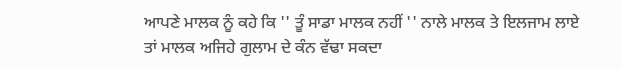ਆਪਣੇ ਮਾਲਕ ਨੂੰ ਕਹੇ ਕਿ '' ਤੂੰ ਸਾਡਾ ਮਾਲਕ ਨਹੀਂ '' ਨਾਲੇ ਮਾਲਕ ਤੇ ਇਲਜਾਮ ਲਾਏ ਤਾਂ ਮਾਲਕ ਅਜਿਹੇ ਗੁਲਾਮ ਦੇ ਕੰਨ ਵੱਢਾ ਸਕਦਾ